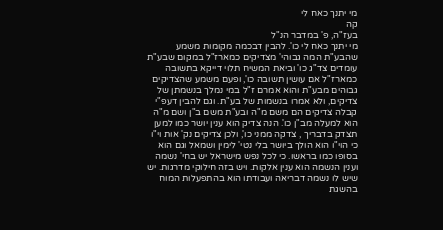מי יתנך כאח לי
קה
בעז"ה, פ' במדבר הנ"ל
מי יתנך כאח לי כו'. להבין דבכמה מקומות משמע שהבע"ת המה גבוהי' מצדיקים כמארז"ל במקום שבע"ת עומדים צד"ג כו' וביאת המשיח תלוי דייקא בתשובה כמארז"ל אם עושין תשובה כו', ופעם משמע שהצדיקים גבוהים מבע"ת והוא אמרם ז"ל במי נמלך בנשמתן של צדיקים, ולא אמרו בנשמות של בע"ת. וגם להבין דעפ"י קבלה צדיקים הם משם מ"ה ובע"ת משם ב"ן ושם מ"ה הוא למעלה מב"ן כו'. הנה צדיק הוא ענין יושר כמו למען תצדק בדבריך , צדקה ממני כו', ולכן צדיקים נק' אות וי"ו כי הוי"ו הוא הולך ביושר בלי נטי' לימין ושמאל וגם הוא בסופו כמו בראשו. כי לכל נפש מישראל יש בחי' נשמה וענין הנשמה הוא ענין אלקות. ויש בזה חילוקי מדרגות. יש שיש לו נשמה דבריאה ועבודתו הוא בהתפעלות המוח בהשגת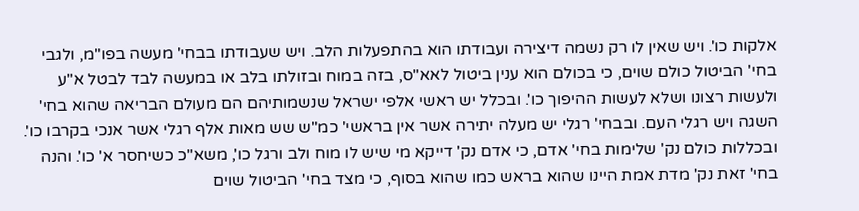אלקות כו'. ויש שאין לו רק נשמה דיצירה ועבודתו הוא בהתפעלות הלב. ויש שעבודתו בבחי' מעשה בפו"מ, ולגבי בחי' הביטול כולם שוים, כי בכולם הוא ענין ביטול לאא"ס, בזה במוח ובזולתו בלב או במעשה לבד לבטל א"ע ולעשות רצונו ושלא לעשות ההיפוך כו'. ובכלל יש ראשי אלפי ישראל שנשמותיהם הם מעולם הבריאה שהוא בחי' השגה ויש רגלי העם. ובבחי' רגלי יש מעלה יתירה אשר אין בראשי' כמ"ש שש מאות אלף רגלי אשר אנכי בקרבו כו'. ובכללות כולם נק' שלימות בחי' אדם, כי אדם נק' דייקא מי שיש לו מוח ולב ורגל כו', משא"כ כשיחסר א' כו'. והנה בחי' זאת נק' מדת אמת היינו שהוא בראש כמו שהוא בסוף, כי מצד בחי' הביטול שוים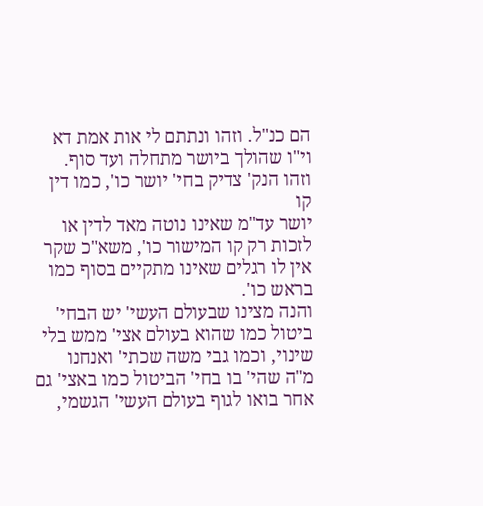הם כנ"ל. וזהו ונתתם לי אות אמת דא וי"ו שהולך ביושר מתחלה ועד סוף. וזהו הנק' צדיק בחי' יושר כו', כמו דין
קו
יושר עד"מ שאינו נוטה מאד לדין או לזכות רק קו המישור כו', משא"כ שקר אין לו רגלים שאינו מתקיים בסוף כמו בראש כו'.
והנה מצינו שבעולם העשי' יש הבחי' ביטול כמו שהוא בעולם אצי' ממש בלי שינוי, וכמו גבי משה שכתי' ואנחנו מ"ה שהי' בו בחי' הביטול כמו באצי' גם אחר בואו לגוף בעולם העשי' הגשמי,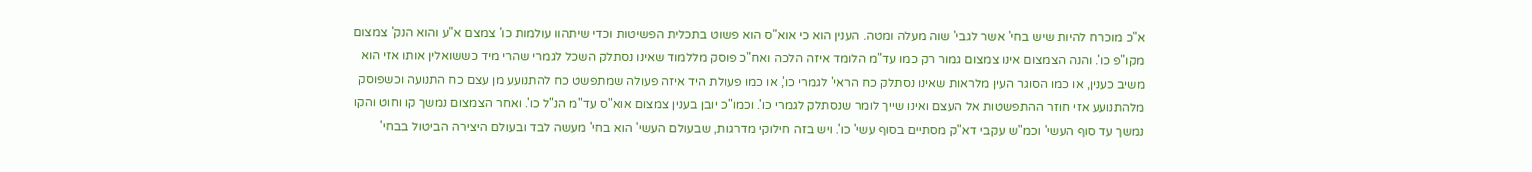א"כ מוכרח להיות שיש בחי' אשר לגבי' שוה מעלה ומטה. הענין הוא כי אוא"ס הוא פשוט בתכלית הפשיטות וכדי שיתהוו עולמות כו' צמצם א"ע והוא הנק' צמצום מקו"פ כו'. והנה הצמצום אינו צמצום גמור רק כמו עד"מ הלומד איזה הלכה ואח"כ פוסק מללמוד שאינו נסתלק השכל לגמרי שהרי מיד כששואלין אותו אזי הוא משיב כענין, או כמו הסוגר העין מלראות שאינו נסתלק כח הראי' לגמרי כו', או כמו פעולת היד איזה פעולה שמתפשט כח להתנועע מן עצם כח התנועה וכשפוסק מלהתנועע אזי חוזר ההתפשטות אל העצם ואינו שייך לומר שנסתלק לגמרי כו'. וכמו"כ יובן בענין צמצום אוא"ס עד"מ הנ"ל כו'. ואחר הצמצום נמשך קו וחוט והקו נמשך עד סוף העשי' וכמ"ש עקבי דא"ק מסתיים בסוף עשי' כו'. ויש בזה חילוקי מדרגות, שבעולם העשי' הוא בחי' מעשה לבד ובעולם היצירה הביטול בבחי'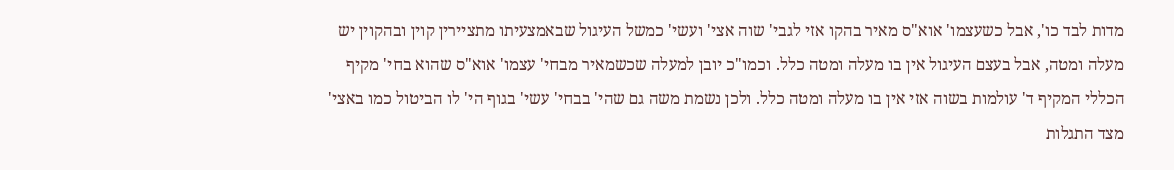מדות לבד כו', אבל כשעצמו' אוא"ס מאיר בהקו אזי לגבי' שוה אצי' ועשי' כמשל העיגול שבאמצעיתו מתציירין קוין ובהקוין יש מעלה ומטה, אבל בעצם העיגול אין בו מעלה ומטה כלל. וכמו"כ יובן למעלה שכשמאיר מבחי' עצמו' אוא"ס שהוא בחי' מקיף הכללי המקיף ד' עולמות בשוה אזי אין בו מעלה ומטה כלל. ולכן נשמת משה גם שהי' בבחי' עשי' בגוף הי' לו הביטול כמו באצי' מצד התגלות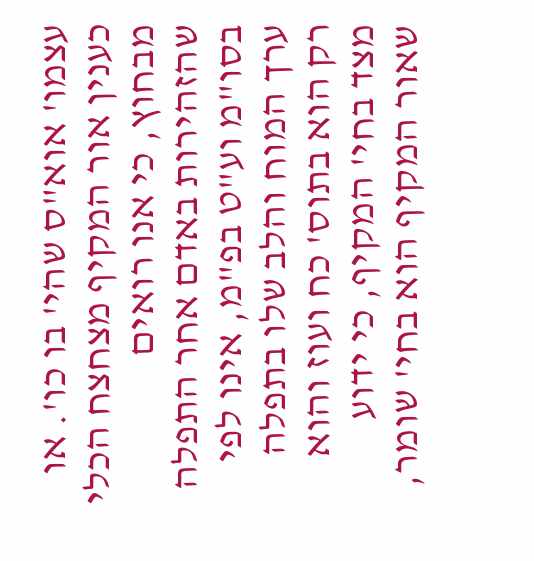עצמו' אוא"ס שהי' בו כו'. או כענין אור המקיף מצחצח הכלי מבחוץ, כי אנו רואים שהזהירות באדם אחר התפלה בסו"מ וע"ט בפ"מ, אינו לפי ערך המוח והלב שלו בתפלה רק הוא בתוס' כח ועוז והוא מצד בחי' המקיף, כי ידוע שאור המקיף הוא בחי' שומר,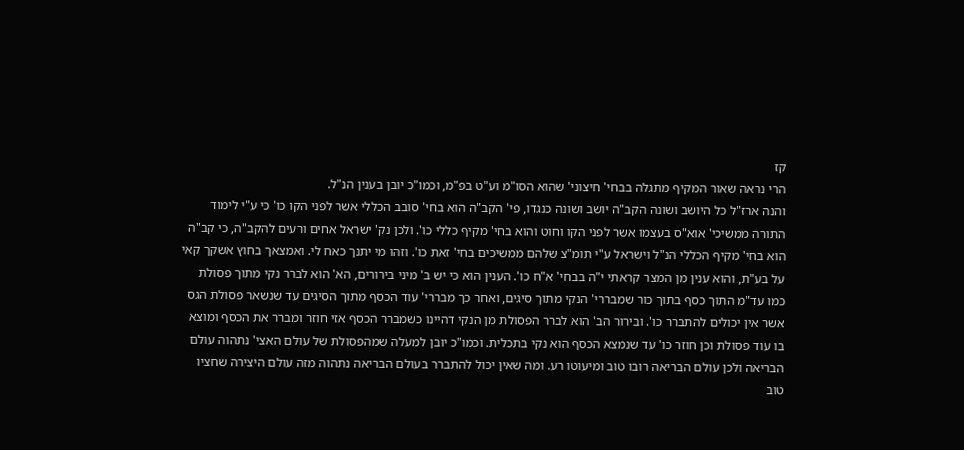קז
הרי נראה שאור המקיף מתגלה בבחי' חיצוני' שהוא הסו"מ וע"ט בפ"מ, וכמו"כ יובן בענין הנ"ל.
והנה ארז"ל כל היושב ושונה הקב"ה יושב ושונה כנגדו, פי' הקב"ה הוא בחי' סובב הכללי אשר לפני הקו כו' כי ע"י לימוד התורה ממשיכי' אוא"ס בעצמו אשר לפני הקו וחוט והוא בחי' מקיף כללי כו'. ולכן נק' ישראל אחים ורעים להקב"ה, כי קב"ה הוא בחי' מקיף הכללי הנ"ל וישראל ע"י תומ"צ שלהם ממשיכים בחי' זאת כו'. וזהו מי יתנך כאח לי. ואמצאך בחוץ אשקך קאי על בע"ת, והוא ענין מן המצר קראתי י"ה בבחי' א"ח כו'. הענין הוא כי יש ב' מיני בירורים, הא' הוא לברר נקי מתוך פסולת כמו עד"מ התוך כסף בתוך כור שמבררי' הנקי מתוך סיגים, ואחר כך מבררי' עוד הכסף מתוך הסיגים עד שנשאר פסולת הגס אשר אין יכולים להתברר כו'. ובירור הב' הוא לברר הפסולת מן הנקי דהיינו כשמברר הכסף אזי חוזר ומברר את הכסף ומוצא בו עוד פסולת וכן חוזר כו' עד שנמצא הכסף הוא נקי בתכלית. וכמו"כ יובן למעלה שמהפסולת של עולם האצי' נתהוה עולם הבריאה ולכן עולם הבריאה רובו טוב ומיעוטו רע. ומה שאין יכול להתברר בעולם הבריאה נתהוה מזה עולם היצירה שחציו טוב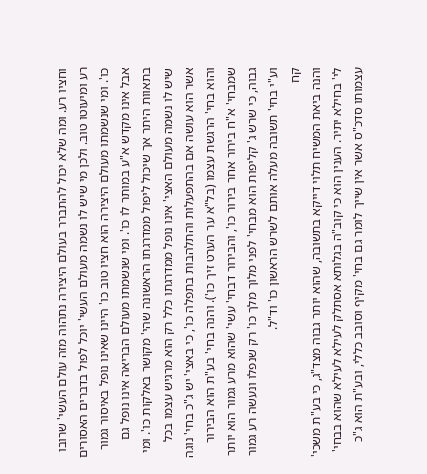וחציו רע. ומה שלא יכול להתברר בעולם היצירה נתהוה מזה עולם העשי' שרובו רע ומיעוטו טוב. ולכן מי שיש לו נשמה מעולם העשי' יוכל לפול בדברים האסורים כו'. ומי שנשמתו מעולם היצירה הוא חציו טוב כו' היינו שאינו נופל באיסור גמור אבל אינו מקדש א"ע במותר לו כו'. ומי שנשמתו מעולם הבריאה אינו נופל גם בתאוות היתר אך שיכול ליפול ממדרגתו הראשונה שהי' מקושר באלקות כו'. ומי שיש לו נשמה מעולם האצי' אינו נופל ממדרגתו כלל רק הוא מרגיש עצמו בכל אשר הוא עושה אם בהתפעלות והתלהבות בתפלה כו', כי באצי' יש ג"כ בחי' נוגה והוא בחי' הרגשת עצמו (בל"א ער הערט זיך כו'). והנה בחי' בע"ת הוא הבירור שמבחי' א"ח בירור אחר בירור כו', והבירור דבחי' עשי' שהוא מרע גמור הוא יותר גבוה, כי שרש ג' קליפות הוא מבחי' לפני מלוך מלך כו' רק שנפלו ונעשה רע גמור וע"י בחי' תשובה מעלה אותם לשרש הראשון כו' וד"ל.
קח
והנה ביאת המשיח תלוי דייקא בתשובה, שהוא יותר גבוה מצד"ג, כי בע"ת משכי' לי' בחילא יתיר. הענין הוא כי קוב"ה בגלותא אסתלק לעילא לעילא שהוא בבחי' עצמותו סדכ"ס אשר אין שייך לומר גם בחי' מקיף וסובב כללי, ובע"ת הוא ג"כ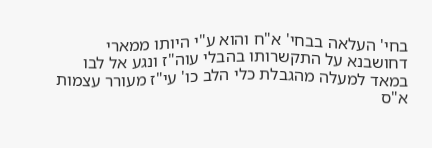בחי' העלאה בבחי' א"ח והוא ע"י היותו ממארי דחושבנא על התקשרותו בהבלי עוה"ז ונגע אל לבו במאד למעלה מהגבלת כלי הלב כו' עי"ז מעורר עצמות א"ס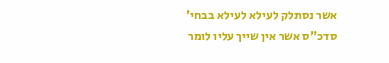אשר נסתלק לעילא לעילא בבחי' סדכ"ס אשר אין שייך עליו לומר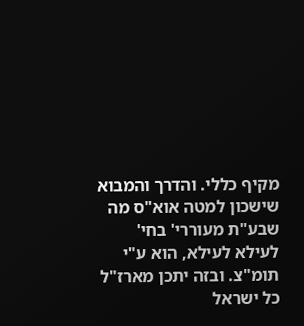מקיף כללי. והדרך והמבוא שישכון למטה אוא"ס מה שבע"ת מעוררי' בחי' לעילא לעילא, הוא ע"י תומ"צ. ובזה יתכן מארז"ל כל ישראל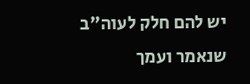יש להם חלק לעוה"ב שנאמר ועמך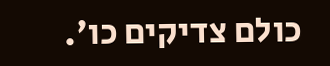כולם צדיקים כו'.